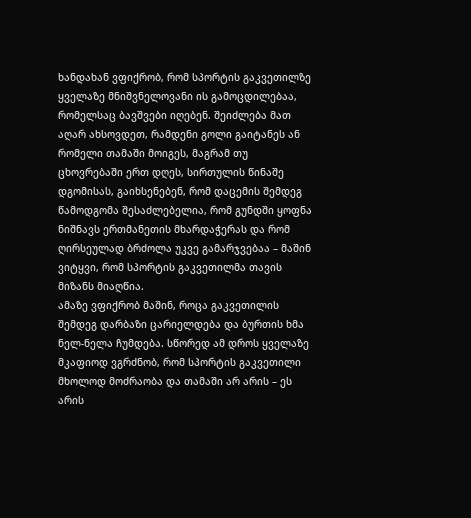ხანდახან ვფიქრობ, რომ სპორტის გაკვეთილზე ყველაზე მნიშვნელოვანი ის გამოცდილებაა, რომელსაც ბავშვები იღებენ. შეიძლება მათ აღარ ახსოვდეთ, რამდენი გოლი გაიტანეს ან რომელი თამაში მოიგეს, მაგრამ თუ ცხოვრებაში ერთ დღეს, სირთულის წინაშე დგომისას, გაიხსენებენ, რომ დაცემის შემდეგ წამოდგომა შესაძლებელია, რომ გუნდში ყოფნა ნიშნავს ერთმანეთის მხარდაჭერას და რომ ღირსეულად ბრძოლა უკვე გამარჯვებაა – მაშინ ვიტყვი, რომ სპორტის გაკვეთილმა თავის მიზანს მიაღწია.
ამაზე ვფიქრობ მაშინ, როცა გაკვეთილის შემდეგ დარბაზი ცარიელდება და ბურთის ხმა ნელ-ნელა ჩუმდება. სწორედ ამ დროს ყველაზე მკაფიოდ ვგრძნობ, რომ სპორტის გაკვეთილი მხოლოდ მოძრაობა და თამაში არ არის – ეს არის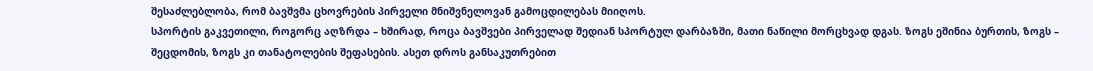შესაძლებლობა, რომ ბავშვმა ცხოვრების პირველი მნიშვნელოვან გამოცდილებას მიიღოს.
სპორტის გაკვეთილი, როგორც აღზრდა – ხშირად, როცა ბავშვები პირველად შედიან სპორტულ დარბაზში, მათი ნაწილი მორცხვად დგას. ზოგს ეშინია ბურთის, ზოგს – შეცდომის, ზოგს კი თანატოლების შეფასების. ასეთ დროს განსაკუთრებით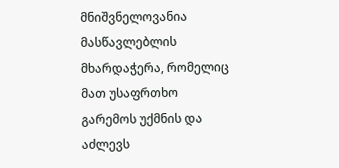მნიშვნელოვანია მასწავლებლის მხარდაჭერა, რომელიც მათ უსაფრთხო გარემოს უქმნის და აძლევს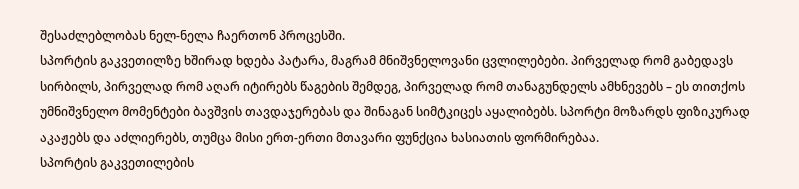შესაძლებლობას ნელ-ნელა ჩაერთონ პროცესში.
სპორტის გაკვეთილზე ხშირად ხდება პატარა, მაგრამ მნიშვნელოვანი ცვლილებები. პირველად რომ გაბედავს სირბილს, პირველად რომ აღარ იტირებს წაგების შემდეგ, პირველად რომ თანაგუნდელს ამხნევებს – ეს თითქოს უმნიშვნელო მომენტები ბავშვის თავდაჯერებას და შინაგან სიმტკიცეს აყალიბებს. სპორტი მოზარდს ფიზიკურად აკაჟებს და აძლიერებს, თუმცა მისი ერთ-ერთი მთავარი ფუნქცია ხასიათის ფორმირებაა.
სპორტის გაკვეთილების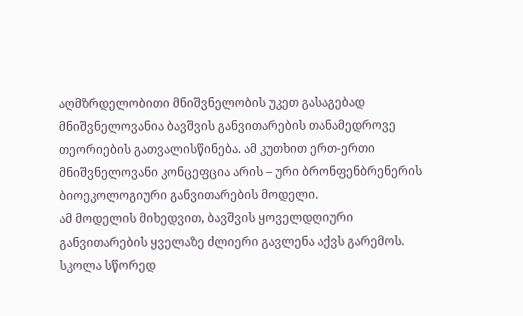აღმზრდელობითი მნიშვნელობის უკეთ გასაგებად მნიშვნელოვანია ბავშვის განვითარების თანამედროვე თეორიების გათვალისწინება. ამ კუთხით ერთ-ერთი მნიშვნელოვანი კონცეფცია არის – ური ბრონფენბრენერის ბიოეკოლოგიური განვითარების მოდელი.
ამ მოდელის მიხედვით, ბავშვის ყოველდღიური განვითარების ყველაზე ძლიერი გავლენა აქვს გარემოს. სკოლა სწორედ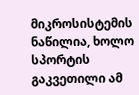მიკროსისტემის ნაწილია, ხოლო სპორტის გაკვეთილი ამ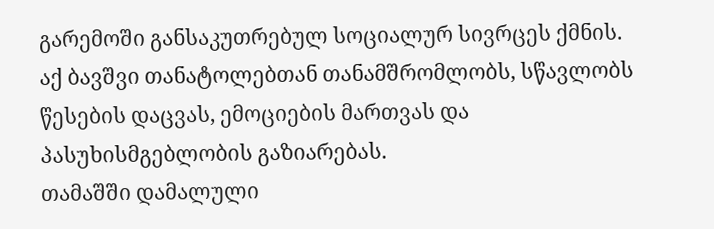გარემოში განსაკუთრებულ სოციალურ სივრცეს ქმნის. აქ ბავშვი თანატოლებთან თანამშრომლობს, სწავლობს წესების დაცვას, ემოციების მართვას და პასუხისმგებლობის გაზიარებას.
თამაშში დამალული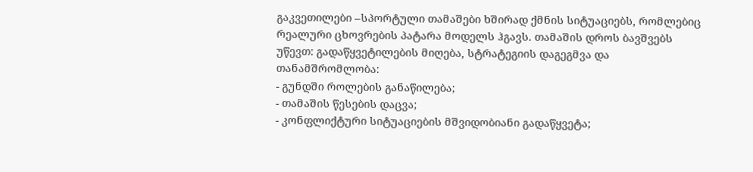გაკვეთილები –სპორტული თამაშები ხშირად ქმნის სიტუაციებს, რომლებიც რეალური ცხოვრების პატარა მოდელს ჰგავს. თამაშის დროს ბავშვებს უწევთ: გადაწყვეტილების მიღება, სტრატეგიის დაგეგმვა და თანამშრომლობა:
- გუნდში როლების განაწილება;
- თამაშის წესების დაცვა;
- კონფლიქტური სიტუაციების მშვიდობიანი გადაწყვეტა;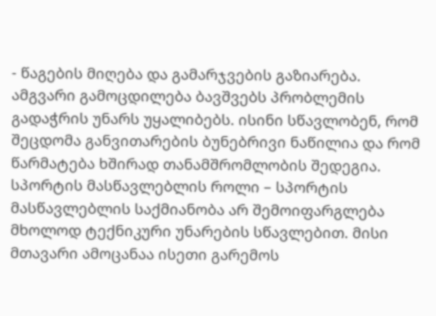- წაგების მიღება და გამარჯვების გაზიარება.
ამგვარი გამოცდილება ბავშვებს პრობლემის გადაჭრის უნარს უყალიბებს. ისინი სწავლობენ, რომ შეცდომა განვითარების ბუნებრივი ნაწილია და რომ წარმატება ხშირად თანამშრომლობის შედეგია.
სპორტის მასწავლებლის როლი – სპორტის მასწავლებლის საქმიანობა არ შემოიფარგლება მხოლოდ ტექნიკური უნარების სწავლებით. მისი მთავარი ამოცანაა ისეთი გარემოს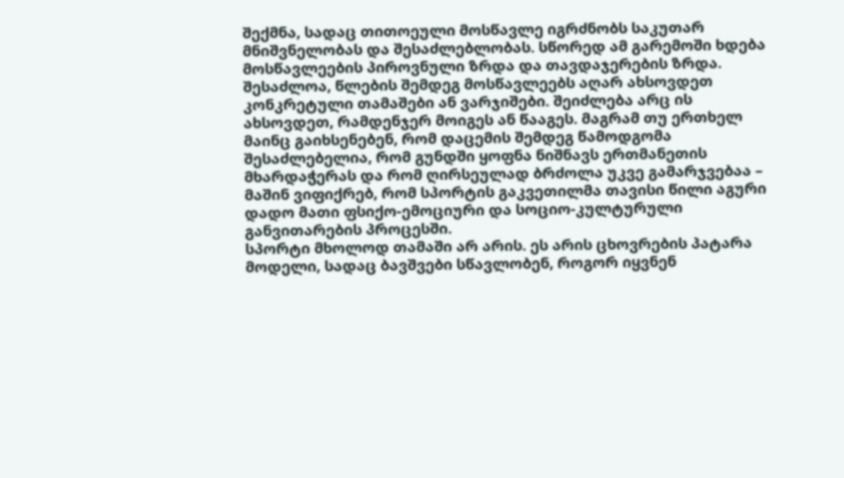შექმნა, სადაც თითოეული მოსწავლე იგრძნობს საკუთარ მნიშვნელობას და შესაძლებლობას. სწორედ ამ გარემოში ხდება მოსწავლეების პიროვნული ზრდა და თავდაჯერების ზრდა.
შესაძლოა, წლების შემდეგ მოსწავლეებს აღარ ახსოვდეთ კონკრეტული თამაშები ან ვარჯიშები. შეიძლება არც ის ახსოვდეთ, რამდენჯერ მოიგეს ან წააგეს. მაგრამ თუ ერთხელ მაინც გაიხსენებენ, რომ დაცემის შემდეგ წამოდგომა შესაძლებელია, რომ გუნდში ყოფნა ნიშნავს ერთმანეთის მხარდაჭერას და რომ ღირსეულად ბრძოლა უკვე გამარჯვებაა – მაშინ ვიფიქრებ, რომ სპორტის გაკვეთილმა თავისი წილი აგური დადო მათი ფსიქო-ემოციური და სოციო-კულტურული განვითარების პროცესში.
სპორტი მხოლოდ თამაში არ არის. ეს არის ცხოვრების პატარა მოდელი, სადაც ბავშვები სწავლობენ, როგორ იყვნენ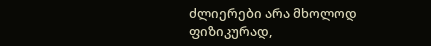ძლიერები არა მხოლოდ ფიზიკურად,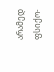არამედ ფსიქო-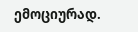ემოციურად.